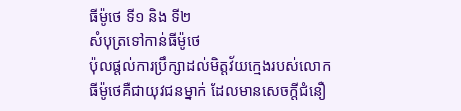ធីម៉ូថេ ទី១ និង ទី២
សំបុត្រទៅកាន់ធីម៉ូថេ
ប៉ុលផ្ដល់ការប្រឹក្សាដល់មិត្តវ័យក្មេងរបស់លោក
ធីម៉ូថេគឺជាយុវជនម្នាក់ ដែលមានសេចក្ដីជំនឿ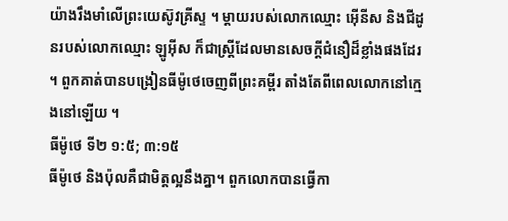យ៉ាងរឹងមាំលើព្រះយេស៊ូវគ្រីស្ទ ។ ម្តាយរបស់លោកឈ្មោះ អ៊ើនីស និងជីដូនរបស់លោកឈ្មោះ ឡូអ៊ីស ក៏ជាស្ត្រីដែលមានសេចក្ដីជំនឿដ៏ខ្លាំងផងដែរ ។ ពួកគាត់បានបង្រៀនធីម៉ូថេចេញពីព្រះគម្ពីរ តាំងតែពីពេលលោកនៅក្មេងនៅឡើយ ។
ធីម៉ូថេ ទី២ ១:៥; ៣:១៥
ធីម៉ូថេ និងប៉ុលគឺជាមិត្តល្អនឹងគ្នា។ ពួកលោកបានធ្វើកា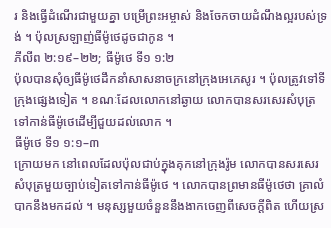រ និងធ្វើដំណើរជាមួយគ្នា បម្រើព្រះអម្ចាស់ និងចែកចាយដំណឹងល្អរបស់ទ្រង់ ។ ប៉ុលស្រឡាញ់ធីម៉ូថេដូចជាកូន ។
ភីលីព ២:១៩–២២; ធីម៉ូថេ ទី១ ១:២
ប៉ុលបានសុំឲ្យធីម៉ូថេដឹកនាំសាសនាចក្រនៅក្រុងអេភេសូរ ។ ប៉ុលត្រូវទៅទីក្រុងផ្សេងទៀត ។ ខណៈដែលលោកនៅឆ្ងាយ លោកបានសរសេរសំបុត្រទៅកាន់ធីម៉ូថេដើម្បីជួយដល់លោក ។
ធីម៉ូថេ ទី១ ១:១–៣
ក្រោយមក នៅពេលដែលប៉ុលជាប់ក្នុងគុកនៅក្រុងរ៉ូម លោកបានសរសេរសំបុត្រមួយច្បាប់ទៀតទៅកាន់ធីម៉ូថេ ។ លោកបានព្រមានធីម៉ូថេថា គ្រាលំបាកនឹងមកដល់ ។ មនុស្សមួយចំនួននឹងងាកចេញពីសេចក្ដីពិត ហើយស្រ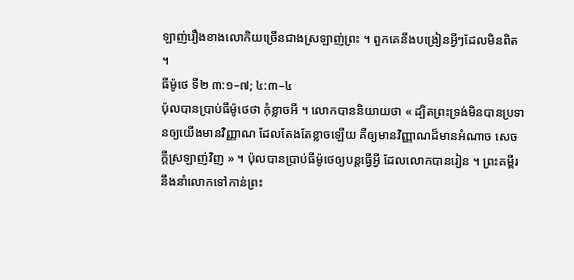ឡាញ់រឿងខាងលោកិយច្រើនជាងស្រឡាញ់ព្រះ ។ ពួកគេនឹងបង្រៀនអ្វីៗដែលមិនពិត ។
ធីម៉ូថេ ទី២ ៣:១–៧; ៤:៣–៤
ប៉ុលបានប្រាប់ធីម៉ូថេថា កុំខ្លាចអី ។ លោកបាននិយាយថា « ដ្បិតព្រះទ្រង់មិនបានប្រទានឲ្យយើងមានវិញ្ញាណ ដែលតែងតែខ្លាចឡើយ គឺឲ្យមានវិញ្ញាណដ៏មានអំណាច សេចក្ដីស្រឡាញ់វិញ » ។ ប៉ុលបានប្រាប់ធីម៉ូថេឲ្យបន្តធ្វើអ្វី ដែលលោកបានរៀន ។ ព្រះគម្ពីរនឹងនាំលោកទៅកាន់ព្រះ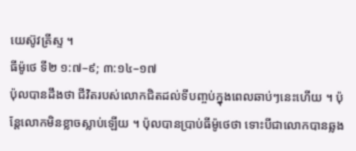យេស៊ូវគ្រីស្ទ ។
ធីម៉ូថេ ទី២ ១:៧–៩; ៣:១៤–១៧
ប៉ុលបានដឹងថា ជីវិតរបស់លោកជិតដល់ទីបញ្ចប់ក្នុងពេលឆាប់ៗនេះហើយ ។ ប៉ុន្តែលោកមិនខ្លាចស្លាប់ឡើយ ។ ប៉ុលបានប្រាប់ធីម៉ូថេថា ទោះបីជាលោកបានឆ្លង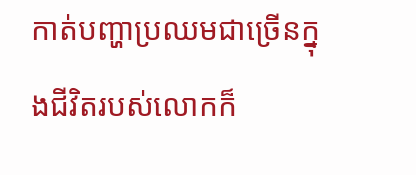កាត់បញ្ហាប្រឈមជាច្រើនក្នុងជីវិតរបស់លោកក៏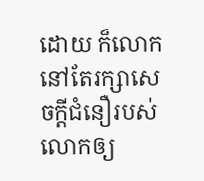ដោយ ក៏លោកនៅតែរក្សាសេចក្ដីជំនឿរបស់លោកឲ្យ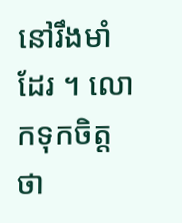នៅរឹងមាំដែរ ។ លោកទុកចិត្តថា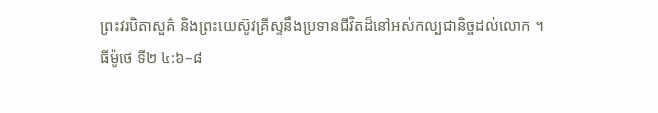ព្រះវរបិតាសួគ៌ និងព្រះយេស៊ូវគ្រីស្ទនឹងប្រទានជីវិតដ៏នៅអស់កល្បជានិច្ចដល់លោក ។
ធីម៉ូថេ ទី២ ៤:៦–៨